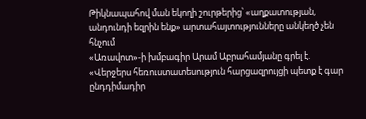Թիկնապահով ման եկողի շուրթերից՝ «աղքատության, անդունդի եզրին ենք» արտահայտությունները անկեղծ չեն հնչում
«Առավոտ»-ի խմբագիր Արամ Աբրահամյանը գրել է. «Վերջերս հեռուստատեսություն հարցազրույցի պետք է գար ընդդիմադիր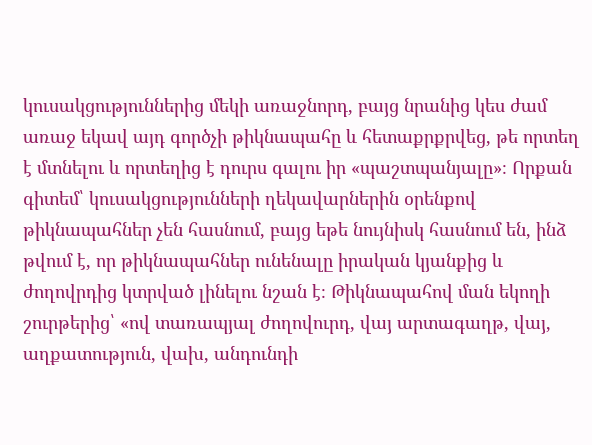կուսակցություններից մեկի առաջնորդ, բայց նրանից կես ժամ առաջ եկավ այդ գործչի թիկնապահը և հետաքրքրվեց, թե որտեղ է մտնելու և որտեղից է դուրս գալու իր «պաշտպանյալը»։ Որքան գիտեմ՝ կուսակցությունների ղեկավարներին օրենքով թիկնապահներ չեն հասնում, բայց եթե նույնիսկ հասնում են, ինձ թվում է, որ թիկնապահներ ունենալը իրական կյանքից և ժողովրդից կտրված լինելու նշան է։ Թիկնապահով ման եկողի շուրթերից՝ «ով տառապյալ ժողովուրդ, վայ արտագաղթ, վայ, աղքատություն, վախ, անդունդի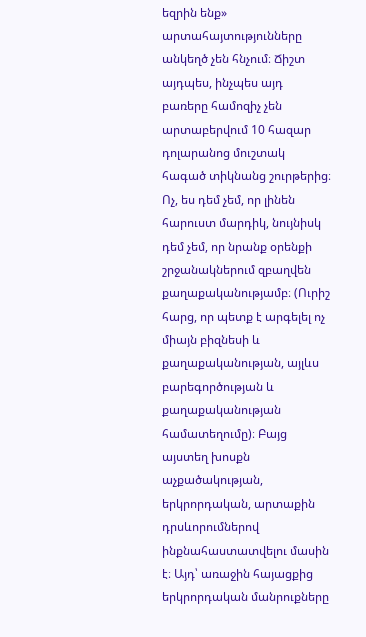եզրին ենք» արտահայտությունները անկեղծ չեն հնչում։ Ճիշտ այդպես, ինչպես այդ բառերը համոզիչ չեն արտաբերվում 10 հազար դոլարանոց մուշտակ հագած տիկնանց շուրթերից։ Ոչ, ես դեմ չեմ, որ լինեն հարուստ մարդիկ, նույնիսկ դեմ չեմ, որ նրանք օրենքի շրջանակներում զբաղվեն քաղաքականությամբ։ (Ուրիշ հարց, որ պետք է արգելել ոչ միայն բիզնեսի և քաղաքականության, այլևս բարեգործության և քաղաքականության համատեղումը)։ Բայց այստեղ խոսքն աչքածակության, երկրորդական, արտաքին դրսևորումներով ինքնահաստատվելու մասին է։ Այդ՝ առաջին հայացքից երկրորդական մանրուքները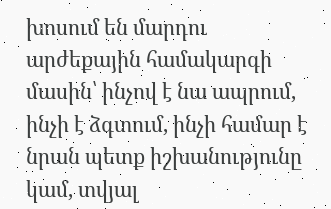խոսում են մարդու արժեքային համակարգի մասին՝ ինչով է նա ապրում, ինչի է ձգտում, ինչի համար է նրան պետք իշխանությունը կամ, տվյալ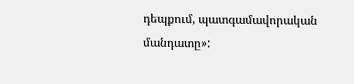դեպքում, պատգամավորական մանդատը»: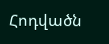Հոդվածն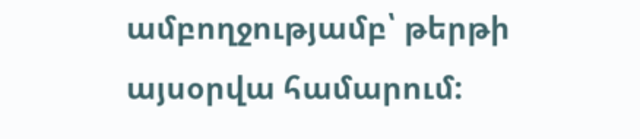ամբողջությամբ՝ թերթի այսօրվա համարում: